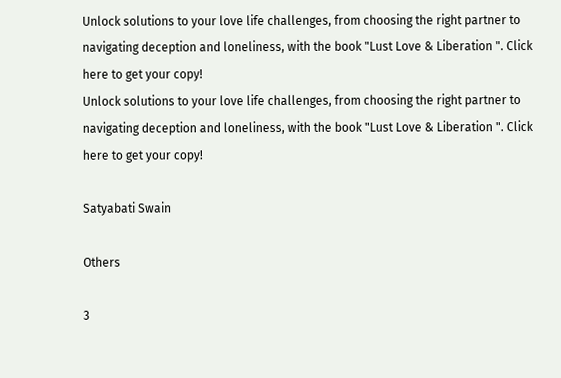Unlock solutions to your love life challenges, from choosing the right partner to navigating deception and loneliness, with the book "Lust Love & Liberation ". Click here to get your copy!
Unlock solutions to your love life challenges, from choosing the right partner to navigating deception and loneliness, with the book "Lust Love & Liberation ". Click here to get your copy!

Satyabati Swain

Others

3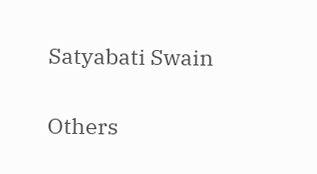Satyabati Swain

Others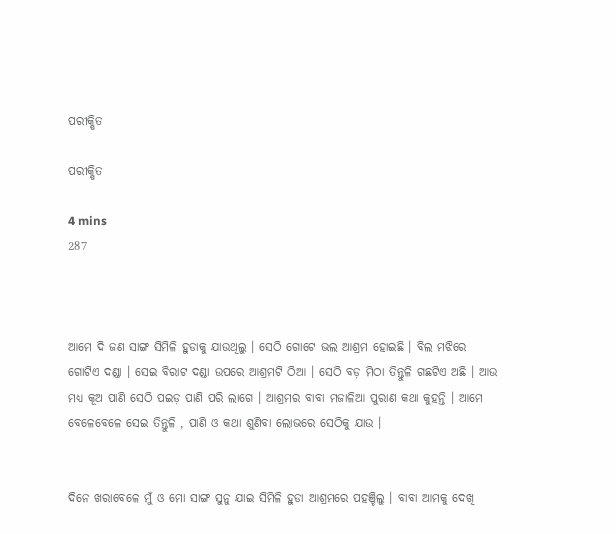ପରୀକ୍ଷିତ

ପରୀକ୍ଷିତ

4 mins
287



ଆମେ ଦି ଜଣ ସାଙ୍ଗ ସିମିଳି ହୁଡାକୁ ଯାଉଥିଲୁ । ସେଠି ଗୋଟେ ଭଲ ଆଶ୍ରମ ହୋଇଛି । ବିଲ ମଝିରେ ଗୋଟିଏ ଦଣ୍ଡା । ସେଇ ବିରାଟ ଦଣ୍ଡା ଉପରେ ଆଶ୍ରମଟି ଠିଆ । ସେଠି ବଡ଼ ମିଠା ତିନ୍ତୁଳି ଗଛଟିଏ ଅଛି । ଆଉ ମଧ୍ୟ କୂଅ ପାଣି ସେଠି ପଇଡ଼ ପାଣି ପରି ଲାଗେ । ଆଶ୍ରମର ବାବା ମଜାଳିଆ ପୁରାଣ କଥା କୁହନ୍ତି । ଆମେ ବେଳେବେଳେ ସେଇ ତିନ୍ତୁଳି , ପାଣି ଓ କଥା ଶୁଣିବା ଲୋଭରେ ସେଠିକୁ ଯାଉ ।


ଦିନେ ଖରାବେଳେ ମୁଁ ଓ ମୋ ସାଙ୍ଗ ସୁନୁ ଯାଇ ସିମିଳି ହୁଡା ଆଶ୍ରମରେ ପହଞ୍ଚିଲୁ । ବାବା ଆମକୁ ଦେଖି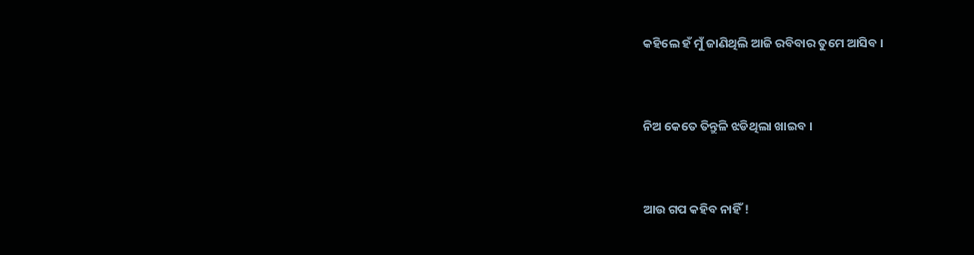କହିଲେ ହଁ ମୁଁ ଜାଣିଥିଲି ଆଜି ରବିବାର ତୁମେ ଆସିବ ।


ନିଅ କେତେ ତିନ୍ତୁଳି ଝଡିଥିଲା ଖାଇବ ।


ଆଉ ଗପ କହିବ ନାହିଁ !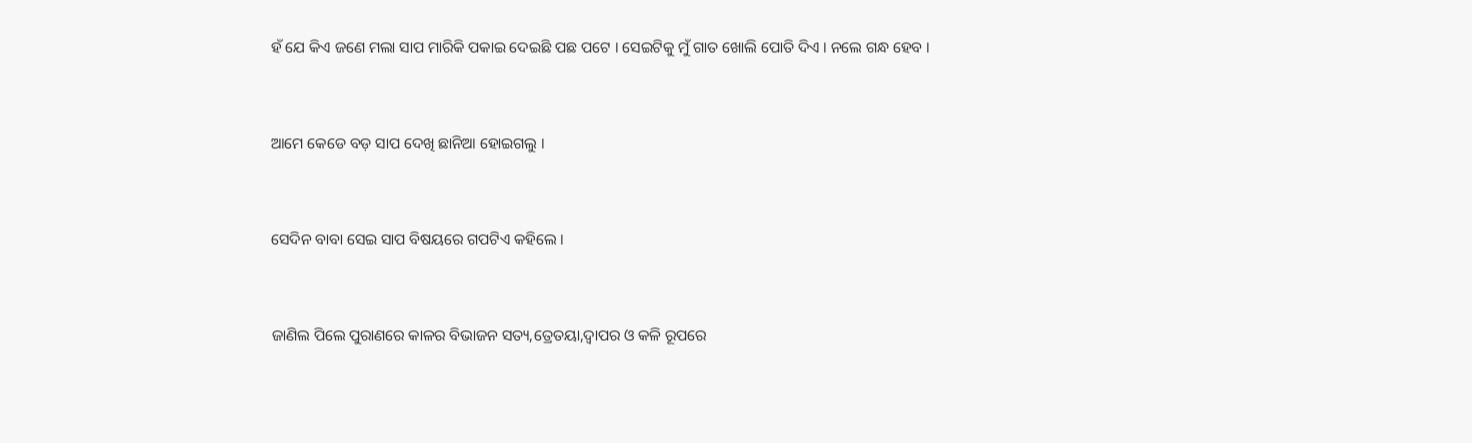ହଁ ଯେ କିଏ ଜଣେ ମଲା ସାପ ମାରିକି ପକାଇ ଦେଇଛି ପଛ ପଟେ । ସେଇଟିକୁ ମୁଁ ଗାତ ଖୋଲି ପୋତି ଦିଏ । ନଲେ ଗନ୍ଧ ହେବ ।


ଆମେ କେଡେ ବଡ଼ ସାପ ଦେଖି ଛାନିଆ ହୋଇଗଲୁ ।


ସେଦିନ ବାବା ସେଇ ସାପ ବିଷୟରେ ଗପଟିଏ କହିଲେ ।


ଜାଣିଲ ପିଲେ ପୁରାଣରେ କାଳର ବିଭାଜନ ସତ୍ୟ,ତ୍ରେତୟା,ଦ୍ଵାପର ଓ କଳି ରୂପରେ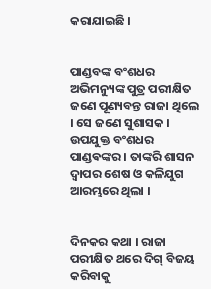କରାଯାଇଛି ।


ପାଣ୍ଡବଙ୍କ ବଂଶଧର ଅଭିମନ୍ୟୁଙ୍କ ପୁତ୍ର ପରୀକ୍ଷିତ ଜଣେ ପୂଣ୍ୟବନ୍ତ ରାଜା ଥିଲେ । ସେ ଜଣେ ସୁଶାସକ । ଉପଯୁକ୍ତ ବଂଶଧର ପାଣ୍ଡଵଙ୍କର । ତାଙ୍କରି ଶାସନ ଦ୍ଵାପର ଶେଷ ଓ କଳିଯୁଗ ଆରମ୍ଭରେ ଥିଲା ।


ଦିନକର କଥା । ରାଜା ପରୀକ୍ଷିତ ଥରେ ଦିଗ୍ ବିଜୟ କରିବାକୁ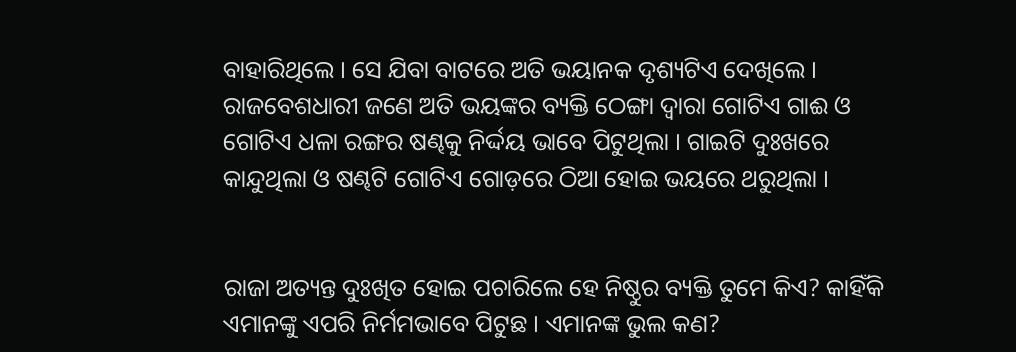ବାହାରିଥିଲେ । ସେ ଯିବା ବାଟରେ ଅତି ଭୟାନକ ଦୃଶ୍ୟଟିଏ ଦେଖିଲେ । ରାଜବେଶଧାରୀ ଜଣେ ଅତି ଭୟଙ୍କର ବ୍ୟକ୍ତି ଠେଙ୍ଗା ଦ୍ୱାରା ଗୋଟିଏ ଗାଈ ଓ ଗୋଟିଏ ଧଳା ରଙ୍ଗର ଷଣ୍ଢକୁ ନିର୍ଦ୍ଦୟ ଭାବେ ପିଟୁଥିଲା । ଗାଇଟି ଦୁଃଖରେ କାନ୍ଦୁଥିଲା ଓ ଷଣ୍ଢଟି ଗୋଟିଏ ଗୋଡ଼ରେ ଠିଆ ହୋଇ ଭୟରେ ଥରୁଥିଲା ।


ରାଜା ଅତ୍ୟନ୍ତ ଦୁଃଖିତ ହୋଇ ପଚାରିଲେ ହେ ନିଷ୍ଠୁର ବ୍ୟକ୍ତି ତୁମେ କିଏ? କାହିଁକି ଏମାନଙ୍କୁ ଏପରି ନିର୍ମମଭାବେ ପିଟୁଛ । ଏମାନଙ୍କ ଭୁଲ କଣ?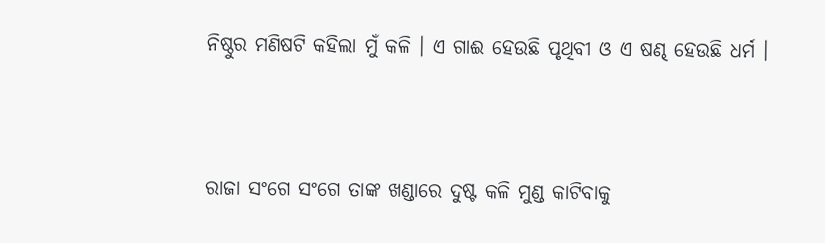ନିଷ୍ଠୁର ମଣିଷଟି କହିଲା ମୁଁ କଳି । ଏ ଗାଈ ହେଉଛି ପୃଥିବୀ ଓ ଏ ଷଣ୍ଢ ହେଉଛି ଧର୍ମ ।


ରାଜା ସଂଗେ ସଂଗେ ତାଙ୍କ ଖଣ୍ଡାରେ ଦୁଷ୍ଟ କଳି ମୁଣ୍ଡ କାଟିବାକୁ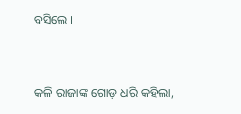ବସିଲେ ।


କଳି ରାଜାଙ୍କ ଗୋଡ଼ ଧରି କହିଲା,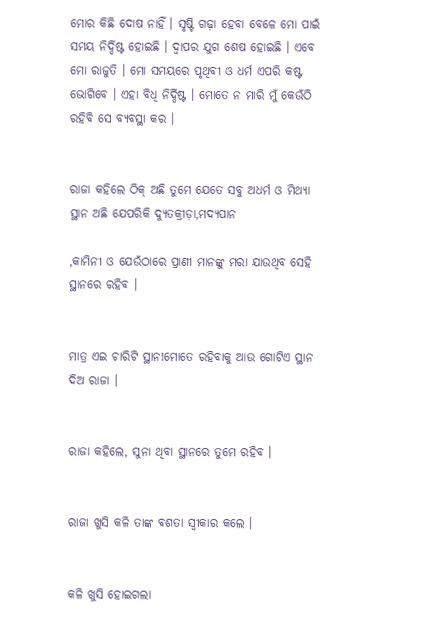ମୋର କିଛି ଦୋଷ ନାହିଁ । ସୃଷ୍ଟି ଗଢ଼ା ହେବା ବେଳେ ମୋ ପାଇଁ ସମୟ ନିର୍ଦ୍ଦିଷ୍ଟ ହୋଇଛି । ଦ୍ଵାପର ଯୁଗ ଶେଷ ହୋଇଛି । ଏବେ ମୋ ରାଜୁତି । ମୋ ସମୟରେ ପୃଥିବୀ ଓ ଧର୍ମ ଏପରି କଷ୍ଟ ଭୋଗିବେ । ଏହା ବିଧି ନିର୍ଦ୍ଦିଷ୍ଟ । ମୋତେ ନ ମାରି ମୁଁ କେଉଁଠି ରହିବି ସେ ବ୍ୟବସ୍ଥା କର ।


ରାଜା କହିଲେ ଠିକ୍ ଅଛି ତୁମେ ଯେତେ ସବୁ ଅଧର୍ମ ଓ ମିଥ୍ୟା ସ୍ଥାନ ଅଛି ଯେପରିକି ଦ୍ୟୁତକ୍ରୀଡ଼ା,ମଦ୍ୟପାନ

,କାମିନୀ ଓ ଯେଉଁଠାରେ ପ୍ରାଣୀ ମାନଙ୍କୁ ମରା ଯାଉଥିବ ସେହି ସ୍ଥାନରେ ରହିବ ।


ମାତ୍ର ଏଇ ଚାରିଟି ସ୍ଥାନ!ମୋତେ ରହିବାକୁ ଆଉ ଗୋଟିଏ ସ୍ଥାନ ଦିଅ ରାଜା ।


ରାଜା କହିଲେ, ସୁନା ଥିବା ସ୍ଥାନରେ ତୁମେ ରହିବ ।


ରାଜା ଖୁସି କଳି ତାଙ୍କ ବଶତା ସ୍ୱୀକାର କଲେ ।


କଳି ଖୁସି ହୋଇଗଲା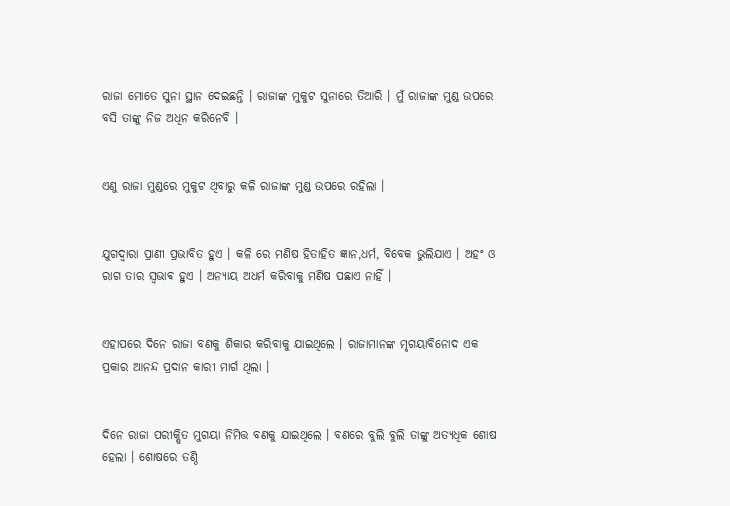ରାଜା ମୋତେ ସୁନା ସ୍ଥାନ ଦେଇଛନ୍ତି । ରାଜାଙ୍କ ମୁକୁଟ ସୁନାରେ ତିଆରି । ମୁଁ ରାଜାଙ୍କ ମୁଣ୍ଡ ଉପରେ ବସି ତାଙ୍କୁ ନିଜ ଅଧିନ କରିନେବି ।


ଏଣୁ ରାଜା ମୁଣ୍ଡରେ ମୁକୁଟ ଥିବାରୁ କଳି ରାଜାଙ୍କ ମୁଣ୍ଡ ଉପରେ ରହିଲା ।


ଯୁଗଦ୍ୱାରା ପ୍ରାଣୀ ପ୍ରଭାବିତ ହୁଏ । କଳି ରେ ମଣିଷ ହିତାହିତ ଜ୍ଞାନ,ଧର୍ମ, ବିବେକ ଭୁଲିଯାଏ । ଅହଂ ଓ ରାଗ ତାର ସ୍ୱଭାଵ ହୁଏ । ଅନ୍ୟାୟ ଅଧର୍ମ କରିବାକୁ ମଣିଷ ପଛାଏ ନାହିଁ ।


ଏହାପରେ ଦିନେ ରାଜା ବଣକୁ ଶିକାର କରିବାକୁ ଯାଇଥିଲେ । ରାଜାମାନଙ୍କ ମୃଗୟାବିନୋଦ ଏକ ପ୍ରକାର ଆନନ୍ଦ ପ୍ରଦାନ କାରୀ ମାର୍ଗ ଥିଲା ।


ଦିନେ ରାଜା ପରୀକ୍ଷିତ ମୁଗୟା ନିମିତ୍ତ ବଣକୁ ଯାଇଥିଲେ । ବଣରେ ବୁଲି ବୁଲି ତାଙ୍କୁ ଅତ୍ୟଧିକ ଶୋଷ ହେଲା । ଶୋଷରେ ତଣ୍ଠି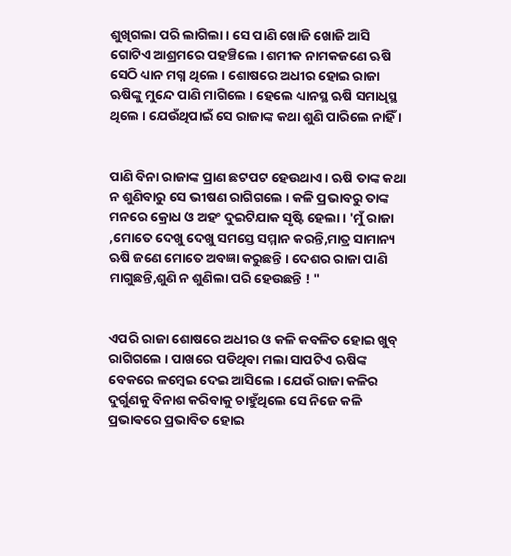ଶୁଖିଗଲା ପରି ଲାଗିଲା । ସେ ପାଣି ଖୋଜି ଖୋଜି ଆସି ଗୋଟିଏ ଆଶ୍ରମରେ ପହଞ୍ଚିଲେ । ଶମୀକ ନାମକଜଣେ ଋଷି ସେଠି ଧ୍ୟାନ ମଗ୍ନ ଥିଲେ । ଶୋଷରେ ଅଧୀର ହୋଇ ରାଜା ଋଷିଙ୍କୁ ମୁନ୍ଦେ ପାଣି ମାଗିଲେ । ହେଲେ ଧ୍ୟାନସ୍ଥ ଋଷି ସମାଧିସ୍ଥ ଥିଲେ । ଯେଉଁଥିପାଇଁ ସେ ରାଜାଙ୍କ କଥା ଶୁଣି ପାରିଲେ ନାହିଁ ।


ପାଣି ବିନା ରାଜାଙ୍କ ପ୍ରାଣ ଛଟପଟ ହେଉଥାଏ । ଋଷି ତାଙ୍କ କଥା ନ ଶୁଣିବାରୁ ସେ ଭୀଷଣ ରାଗିଗଲେ । କଳି ପ୍ରଭାବରୁ ତାଙ୍କ ମନରେ କ୍ରୋଧ ଓ ଅହଂ ଦୁଇଟିଯାକ ସୃଷ୍ଟି ହେଲା । 'ମୁଁ ରାଜା ,ମୋତେ ଦେଖୁ ଦେଖୁ ସମସ୍ତେ ସମ୍ମାନ କରନ୍ତି,ମାତ୍ର ସାମାନ୍ୟ ଋଷି ଜଣେ ମୋତେ ଅବଜ୍ଞା କରୁଛନ୍ତି । ଦେଶର ରାଜା ପାଣି ମାଗୁଛନ୍ତି,ଶୁଣି ନ ଶୁଣିଲା ପରି ହେଉଛନ୍ତି ! "


ଏପରି ରାଜା ଶୋଷରେ ଅଧୀର ଓ କଳି କବଳିତ ହୋଇ ଖୁବ୍ ରାଗିଗଲେ । ପାଖରେ ପଡିଥିବା ମଲା ସାପଟିଏ ଋଷିଙ୍କ ବେକରେ ଳମ୍ବେଇ ଦେଇ ଆସିଲେ । ଯେଉଁ ରାଜା କଳିର ଦୁର୍ଗୁଣକୁ ବିନାଶ କରିବାକୁ ଚାହୁଁଥିଲେ ସେ ନିଜେ କଳି ପ୍ରଭାଵରେ ପ୍ରଭାବିତ ହୋଇ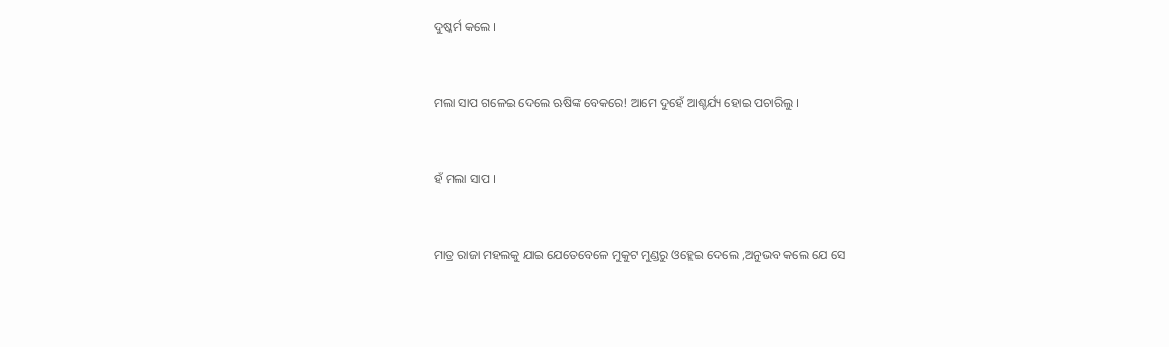ଦୁଷ୍କର୍ମ କଲେ ।


ମଲା ସାପ ଗଳେଇ ଦେଲେ ଋଷିଙ୍କ ବେକରେ! ଆମେ ଦୁହେଁ ଆଶ୍ଚର୍ଯ୍ୟ ହୋଇ ପଚାରିଲୁ ।


ହଁ ମଲା ସାପ ।


ମାତ୍ର ରାଜା ମହଲକୁ ଯାଇ ଯେତେବେଳେ ମୁକୁଟ ମୁଣ୍ଡରୁ ଓହ୍ଲେଇ ଦେଲେ ,ଅନୁଭବ କଲେ ଯେ ସେ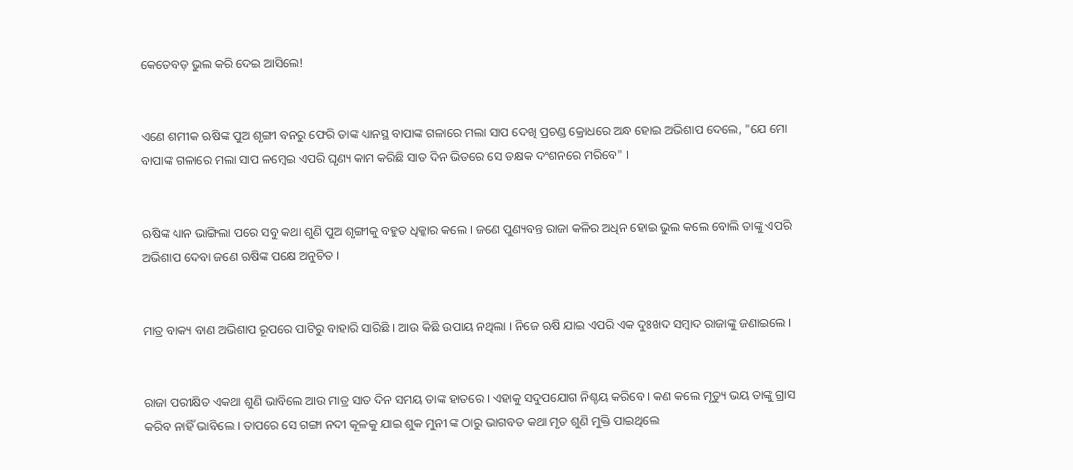କେତେବଡ଼ ଭୁଲ କରି ଦେଇ ଆସିଲେ!


ଏଣେ ଶମୀକ ଋଷିଙ୍କ ପୁଅ ଶୃଙ୍ଗୀ ବନରୁ ଫେରି ତାଙ୍କ ଧ୍ୟାନସ୍ଥ ବାପାଙ୍କ ଗଳାରେ ମଲା ସାପ ଦେଖି ପ୍ରଚଣ୍ଡ କ୍ରୋଧରେ ଅନ୍ଧ ହୋଇ ଅଭିଶାପ ଦେଲେ, "ଯେ ମୋ ବାପାଙ୍କ ଗଳାରେ ମଲା ସାପ ଳମ୍ବେଇ ଏପରି ଘୃଣ୍ୟ କାମ କରିଛି ସାତ ଦିନ ଭିତରେ ସେ ତକ୍ଷକ ଦଂଶନରେ ମରିବେ" ।


ଋଷିଙ୍କ ଧ୍ୟାନ ଭାଙ୍ଗିଲା ପରେ ସବୁ କଥା ଶୁଣି ପୁଅ ଶୃଙ୍ଗୀକୁ ବହୁତ ଧିକ୍କାର କଲେ । ଜଣେ ପୁଣ୍ୟବନ୍ତ ରାଜା କଳିର ଅଧିନ ହୋଇ ଭୁଲ କଲେ ବୋଲି ତାଙ୍କୁ ଏପରି ଅଭିଶାପ ଦେବା ଜଣେ ଋଷିଙ୍କ ପକ୍ଷେ ଅନୁଚିତ ।


ମାତ୍ର ବାକ୍ୟ ବାଣ ଅଭିଶାପ ରୂପରେ ପାଟିରୁ ବାହାରି ସାରିଛି । ଆଉ କିଛି ଉପାୟ ନଥିଲା । ନିଜେ ଋଷି ଯାଇ ଏପରି ଏକ ଦୁଃଖଦ ସମ୍ବାଦ ରାଜାଙ୍କୁ ଜଣାଇଲେ ।


ରାଜା ପରୀକ୍ଷିତ ଏକଥା ଶୁଣି ଭାବିଲେ ଆଉ ମାତ୍ର ସାତ ଦିନ ସମୟ ତାଙ୍କ ହାତରେ । ଏହାକୁ ସଦୁପଯୋଗ ନିଶ୍ଚୟ କରିବେ । କଣ କଲେ ମୃତ୍ୟୁ ଭୟ ତାଙ୍କୁ ଗ୍ରାସ କରିବ ନାହିଁ ଭାବିଲେ । ତାପରେ ସେ ଗଙ୍ଗା ନଦୀ କୂଳକୁ ଯାଇ ଶୁକ ମୁନୀ ଙ୍କ ଠାରୁ ଭାଗବତ କଥା ମୃତ ଶୁଣି ମୁକ୍ତି ପାଇଥିଲେ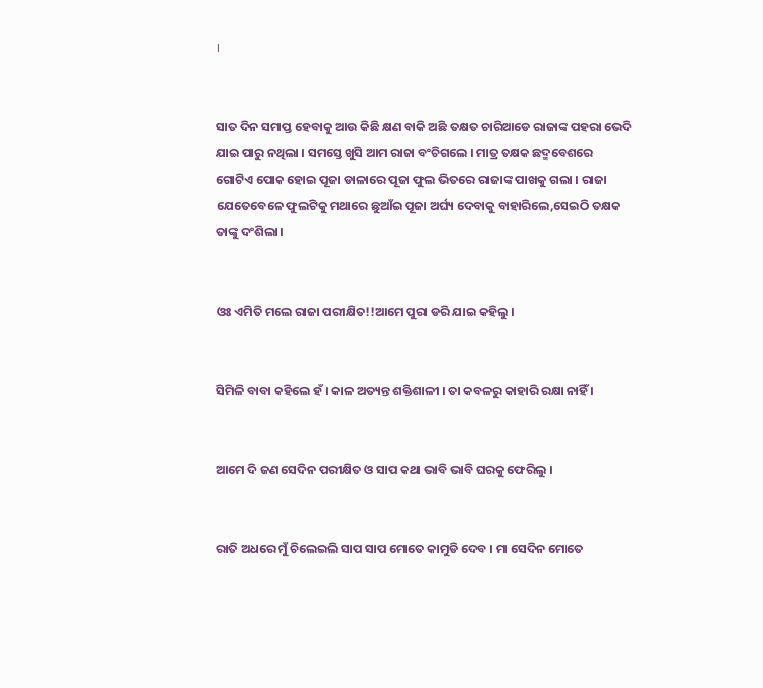।


ସାତ ଦିନ ସମାପ୍ତ ହେବାକୁ ଆଉ କିଛି କ୍ଷଣ ବାକି ଅଛି ତକ୍ଷତ ଚାରିଆଡେ ରାଜାଙ୍କ ପହରା ଭେଦି ଯାଇ ପାରୁ ନଥିଲା । ସମସ୍ତେ ଖୁସି ଆମ ରାଜା ବଂଚିଗଲେ । ମାତ୍ର ତକ୍ଷକ ଛଦ୍ମବେଶରେ ଗୋଟିଏ ପୋକ ହୋଇ ପୂଜା ଡାଳାରେ ପୂଜା ଫୁଲ ଭିତରେ ରାଜାଙ୍କ ପାଖକୁ ଗଲା । ରାଜା ଯେତେବେଳେ ଫୁଲଟିକୁ ମଥାରେ ଛୁଆଁଇ ପୂଜା ଅର୍ଘ୍ୟ ଦେବାକୁ ବାହାରିଲେ,ସେଇଠି ତକ୍ଷକ ତାଙ୍କୁ ଦଂଶିଲା ।


ଓଃ ଏମିତି ମଲେ ରାଜା ପରୀକ୍ଷିତ!!ଆମେ ପୁରା ଡରି ଯାଇ କହିଲୁ ।


ସିମିଳି ବାବା କହିଲେ ହଁ । କାଳ ଅତ୍ୟନ୍ତ ଶକ୍ତିଶାଳୀ । ତା କବଳରୁ କାହାରି ରକ୍ଷା ନାହିଁ ।


ଆମେ ଦି ଜଣ ସେଦିନ ପରୀକ୍ଷିତ ଓ ସାପ କଥା ଭାବି ଭାବି ଘରକୁ ଫେରିଲୁ ।


ରାତି ଅଧରେ ମୁଁ ଚିଲେଇଲି ସାପ ସାପ ମୋତେ କାମୁଡି ଦେବ । ମା ସେଦିନ ମୋତେ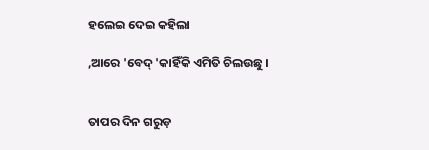ହଲେଇ ଦେଇ କହିଲା

,ଆରେ 'ବେଦ୍ 'କାହିଁକି ଏମିତି ଚିଲଉଛୁ ।


ତାପର ଦିନ ଗରୁଡ଼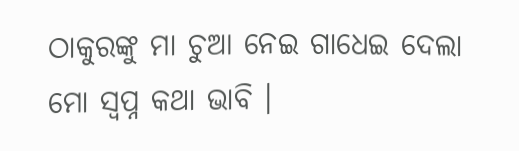ଠାକୁରଙ୍କୁ ମା ଚୁଆ ନେଇ ଗାଧେଇ ଦେଲା ମୋ ସ୍ୱପ୍ନ କଥା ଭାବି ।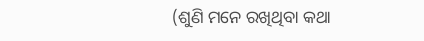(ଶୁଣି ମନେ ରଖିଥିବା କଥା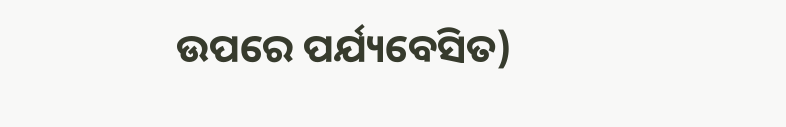ଉପରେ ପର୍ଯ୍ୟବେସିତ)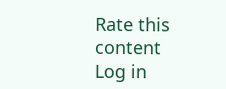Rate this content
Log in